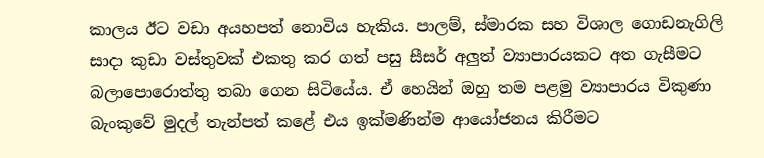කාලය ඊට වඩා අයහපත් නොවිය හැකිය. පාලම්, ස්මාරක සහ විශාල ගොඩනැගිලි සාදා කුඩා වස්තුවක් එකතු කර ගත් පසු සීසර් අලුත් ව්‍යාපාරයකට අත ගැසීමට බලාපොරොත්තු තබා ගෙන සිටියේය. ඒ හෙයින් ඔහු තම පළමු ව්‍යාපාරය විකුණා බැංකුවේ මුදල් තැන්පත් කළේ එය ඉක්මණින්ම ආයෝජනය කිරීමට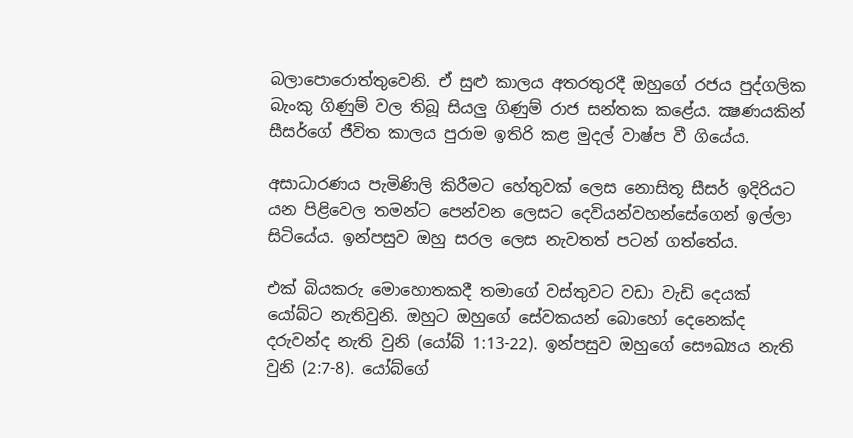බලාපොරොත්තුවෙනි. ඒ සුළු කාලය අතරතුරදී ඔහුගේ රජය පුද්ගලික බැංකු ගිණුම් වල තිබූ සියලු ගිණුම් රාජ සන්තක කළේය. ක්‍ෂණයකින් සීසර්ගේ ජීවිත කාලය පුරාම ඉතිරි කළ මුදල් වාෂ්ප වී ගියේය.

අසාධාරණය පැමිණිලි කිරීමට හේතුවක් ලෙස නොසිතූ සීසර් ඉදිරියට යන පිළිවෙල තමන්ට පෙන්වන ලෙසට දෙවියන්වහන්සේගෙන් ඉල්ලා සිටියේය. ඉන්පසුව ඔහු සරල ලෙස නැවතත් පටන් ගත්තේය.

එක් බියකරු මොහොතකදී තමාගේ වස්තුවට වඩා වැඩි දෙයක් යෝබ්ට නැතිවුනි. ඔහුට ඔහුගේ සේවකයන් බොහෝ දෙනෙක්ද දරුවන්ද නැති වුනි (යෝබ් 1:13-22). ඉන්පසුව ඔහුගේ සෞඛ්‍යය නැති වුනි (2:7-8). යෝබ්ගේ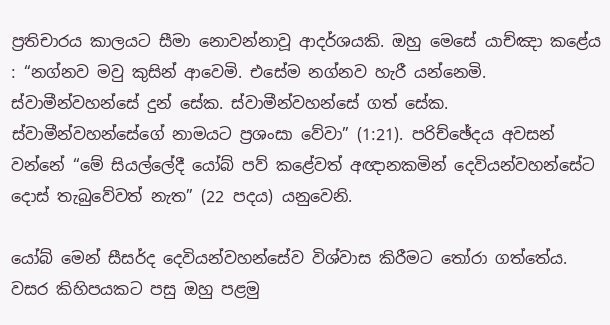ප්‍රතිචාරය කාලයට සීමා නොවන්නාවූ ආදර්ශයකි. ඔහු මෙසේ යාච්ඤා කළේය : “නග්නව මවු කුසින් ආවෙමි. එසේම නග්නව හැරී යන්නෙමි. ස්වාමීන්වහන්සේ දුන් සේක. ස්වාමීන්වහන්සේ ගත් සේක. ස්වාමීන්වහන්සේගේ නාමයට ප්‍රශංසා වේවා” (1:21). පරිච්ඡේදය අවසන් වන්නේ “මේ සියල්ලේදී යෝබ් පව් කළේවත් අඥානකමින් දෙවියන්වහන්සේට දොස් තැබුවේවත් නැත” (22 පදය) යනුවෙනි.

යෝබ් මෙන් සීසර්ද දෙවියන්වහන්සේව විශ්වාස කිරීමට තෝරා ගත්තේය. වසර කිහිපයකට පසු ඔහු පළමු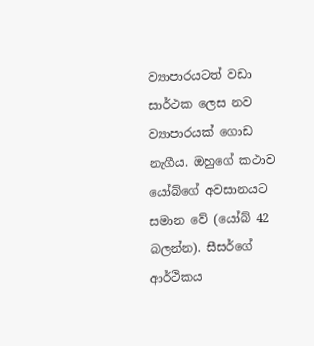ව්‍යාපාරයටත් වඩා සාර්ථක ලෙස නව ව්‍යාපාරයක් ගොඩ නැගීය. ඔහුගේ කථාව යෝබ්ගේ අවසානයට සමාන වේ (යෝබ් 42 බලන්න). සීසර්ගේ ආර්ථිකය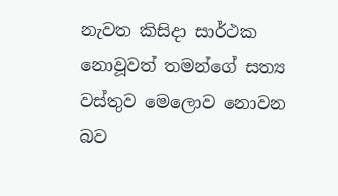නැවත කිසිදා සාර්ථක නොවූවත් තමන්ගේ සත්‍ය වස්තුව මෙලොව නොවන බව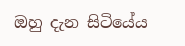ඔහු දැන සිටියේය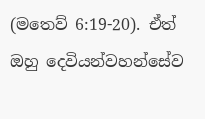(මතෙව් 6:19-20). ඒත් ඔහු දෙවියන්වහන්සේව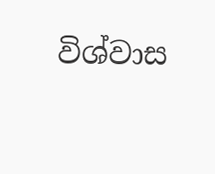විශ්වාස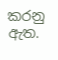කරනු ඇත.